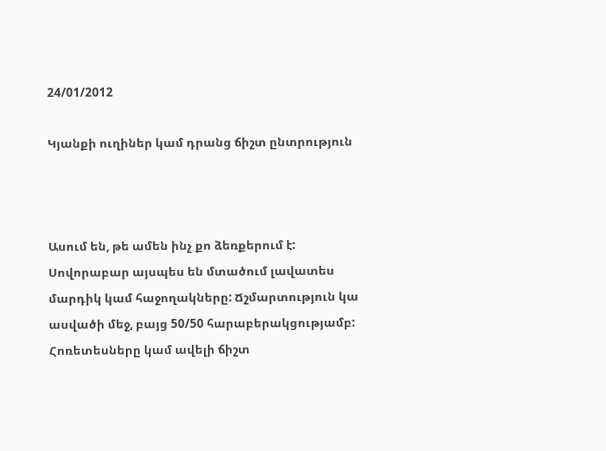24/01/2012

Կյանքի ուղիներ կամ դրանց ճիշտ ընտրություն



Ասում են, թե ամեն ինչ քո ձեռքերում է: Սովորաբար այսպես են մտածում լավատես մարդիկ կամ հաջողակները: Ճշմարտություն կա ասվածի մեջ, բայց 50/50 հարաբերակցությամբ: Հոռետեսները կամ ավելի ճիշտ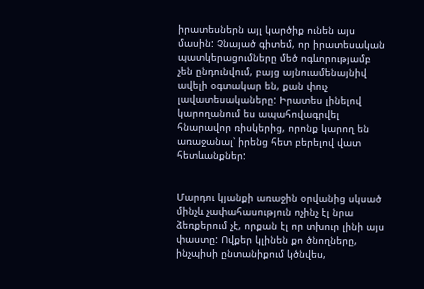իրատեսներն այլ կարծիք ունեն այս մասին: Չնայած գիտեմ, որ իրատեսական պատկերացումները մեծ ոգևորությամբ չեն ընդունվում, բայց այնուամենայնիվ ավելի օգտակար են, քան փուչ լավատեսակաները: Իրատես լինելով կարողանում ես ապահովագրվել հնարավոր ռիսկերից, որոնք կարող են առաջանալ՝ իրենց հետ բերելով վատ հետևանքներ:


Մարդու կյանքի առաջին օրվանից սկսած մինչև չափահասություն ոչինչ էլ նրա ձեռքերում չէ, որքան էլ որ տխուր լինի այս փաստը: Ովքեր կլինեն քո ծնողները, ինչպիսի ընտանիքում կծնվես,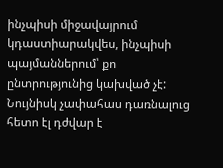ինչպիսի միջավայրում կդաստիարակվես, ինչպիսի պայմաններում՝ քո ընտրությունից կախված չէ: Նույնիսկ չափահաս դառնալուց հետո էլ դժվար է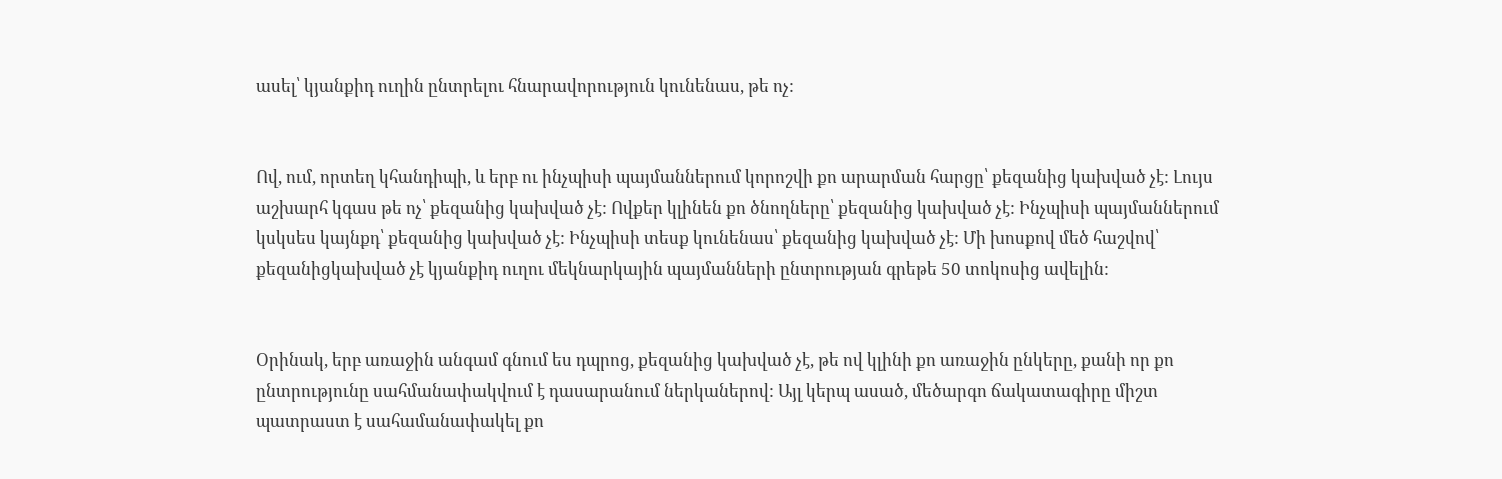ասել՝ կյանքիդ ուղին ընտրելու հնարավորություն կունենաս, թե ոչ:


Ով, ում, որտեղ կհանդիպի, և երբ ու ինչպիսի պայմաններում կորոշվի քո արարման հարցը՝ քեզանից կախված չէ: Լույս աշխարհ կգաս թե ոչ՝ քեզանից կախված չէ: Ովքեր կլինեն քո ծնողները՝ քեզանից կախված չէ: Ինչպիսի պայմաններում կսկսես կայնքդ՝ քեզանից կախված չէ: Ինչպիսի տեսք կունենաս՝ քեզանից կախված չէ: Մի խոսքով մեծ հաշվով՝ քեզանիցկախված չէ կյանքիդ ուղու մեկնարկային պայմանների ընտրության գրեթե 50 տոկոսից ավելին:


Օրինակ, երբ առաջին անգամ գնում ես դպրոց, քեզանից կախված չէ, թե ով կլինի քո առաջին ընկերը, քանի որ քո ընտրությունը սահմանափակվում է դասարանում ներկաներով: Այլ կերպ ասած, մեծարգո ճակատագիրը միշտ պատրաստ է սահամանափակել քո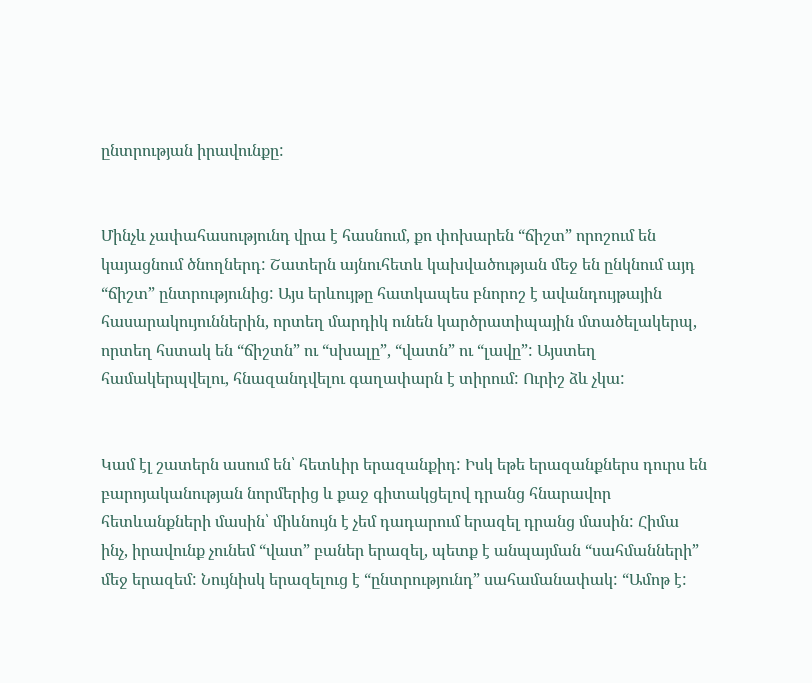ընտրության իրավունքը:


Մինչև չափահասությունդ վրա է հասնում, քո փոխարեն “ճիշտ” որոշում են կայացնում ծնողներդ: Շատերն այնուհետև կախվածության մեջ են ընկնում այդ “ճիշտ” ընտրությունից: Այս երևույթը հատկապես բնորոշ է ավանդույթային հասարակույուններին, որտեղ մարդիկ ունեն կարծրատիպային մտածելակերպ, որտեղ հստակ են “ճիշտն” ու “սխալը”, “վատն” ու “լավը”: Այստեղ համակերպվելու, հնազանդվելու գաղափարն է տիրում: Ուրիշ ձև չկա:


Կամ էլ շատերն ասում են՝ հետևիր երազանքիդ: Իսկ եթե երազանքներս դուրս են բարոյականության նորմերից և քաջ գիտակցելով դրանց հնարավոր հետևանքների մասին՝ միևնույն է չեմ դադարում երազել դրանց մասին: Հիմա ինչ, իրավունք չունեմ “վատ” բաներ երազել, պետք է անպայման “սահմանների” մեջ երազեմ: Նույնիսկ երազելուց է “ընտրությունդ” սահամանափակ: “Ամոթ է: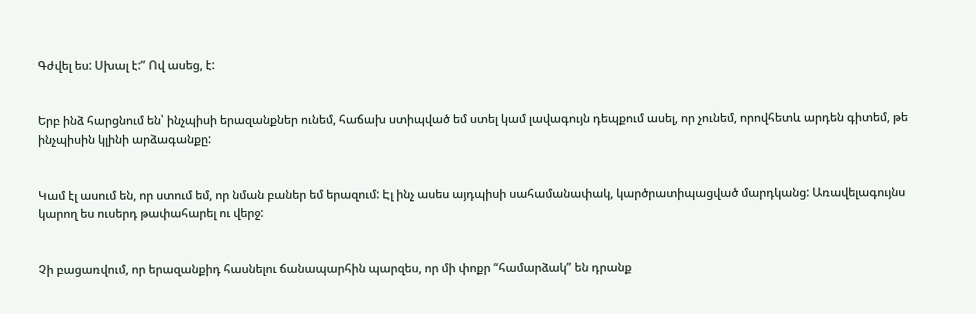Գժվել ես: Սխալ է:” Ով ասեց, է:


Երբ ինձ հարցնում են՝ ինչպիսի երազանքներ ունեմ, հաճախ ստիպված եմ ստել կամ լավագույն դեպքում ասել, որ չունեմ, որովհետև արդեն գիտեմ, թե ինչպիսին կլինի արձագանքը:


Կամ էլ ասում են, որ ստում եմ, որ նման բաներ եմ երազում: Էլ ինչ ասես այդպիսի սահամանափակ, կարծրատիպացված մարդկանց: Առավելագույնս կարող ես ուսերդ թափահարել ու վերջ:


Չի բացառվում, որ երազանքիդ հասնելու ճանապարհին պարզես, որ մի փոքր “համարձակ” են դրանք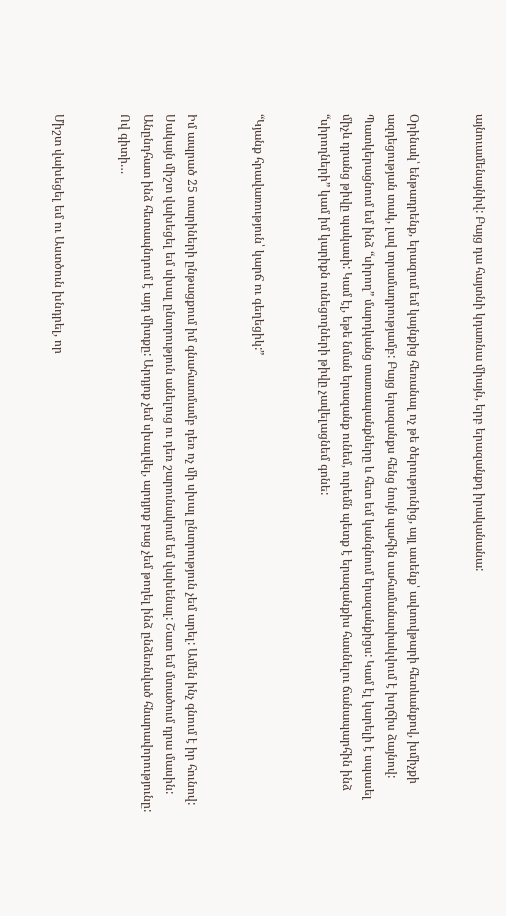այնուամենայնիվ: Բայց դա հայտնի կդառնա միայն, երբ երազանքդ իրականանա:


Օրինակ՝ ենթադրենք, երազում եմ կայնքից հեռանալ ոչ թե ծերությունից, այլ ասենք՝ ավտովթարի հետևանքով, խմիչքի ազդեցության տակ, լավ տրամադրությամբ: Բայց երազանքս հենց նույն պահին սահամանափակվում է խղճիս ձայնով: Պատկերացնում եմ ինձ “սիրող” մարդկանց տառապանքները և հետ եմ կանգնում երազանքիցս: Կամ էլ կարելի է սպասել միչև դրանց թիվը պակասի: Կամ էլ, եթե նման երազանք ունեմ, ուրեմն պետք է երազանքիս հասնելու ճանապարհին ինձ “սիրողների” կամ իմ կարիքն ունեցողների թիվը չավելացնեմ գոնե:


“Կյանք հրավառություն՝ կարճ ու գեղեցիկ:”


Իմ ապրած 25 տարիների ընթացքում իմ գնահատմամբ դեռ ոչ մի սխալ ընտրություն չեմ արել: Ամեն ինչ գնում է իր հունով: Սակայն միշտ վախեցել եմ սխալ ընտրություն անելուց ու դեռ շարունակում եմ վախենալ: Շատ եմ մտածում դրա մասին: Անընդհատ ինձ հետապնդում է այդ միտքը: Արդյոք չեմ սխալվել, արդյոք բաց չեմ թողել ինձ ընձեռնված հնարավորությունը: Ով գիտի…


Միշտ վախեցել եմ ու Աստծուն խնդրել, որ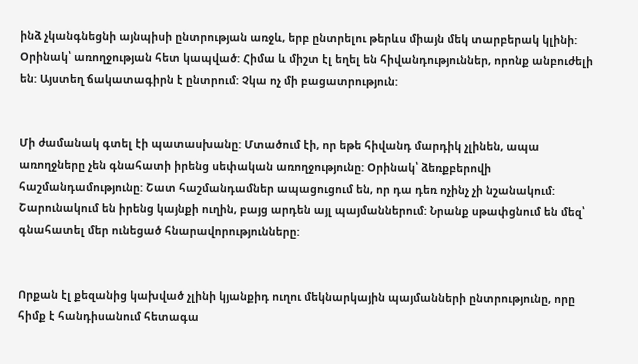ինձ չկանգնեցնի այնպիսի ընտրության առջև, երբ ընտրելու թերևս միայն մեկ տարբերակ կլինի: Օրինակ՝ առողջության հետ կապված: Հիմա և միշտ էլ եղել են հիվանդություններ, որոնք անբուժելի են: Այստեղ ճակատագիրն է ընտրում: Չկա ոչ մի բացատրություն:


Մի ժամանակ գտել էի պատասխանը: Մտածում էի, որ եթե հիվանդ մարդիկ չլինեն, ապա առողջները չեն գնահատի իրենց սեփական առողջությունը: Օրինակ՝ ձեռքբերովի հաշմանդամությունը: Շատ հաշմանդամներ ապացուցում են, որ դա դեռ ոչինչ չի նշանակում: Շարունակում են իրենց կայնքի ուղին, բայց արդեն այլ պայմաններում: Նրանք սթափցնում են մեզ՝ գնահատել մեր ունեցած հնարավորությունները:


Որքան էլ քեզանից կախված չլինի կյանքիդ ուղու մեկնարկային պայմանների ընտրությունը, որը հիմք է հանդիսանում հետագա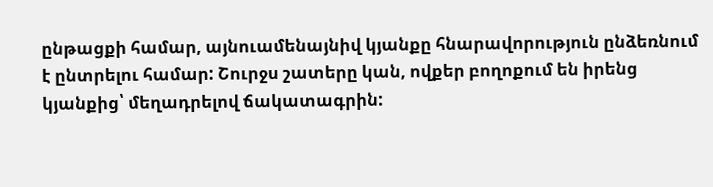ընթացքի համար, այնուամենայնիվ կյանքը հնարավորություն ընձեռնում է ընտրելու համար: Շուրջս շատերը կան, ովքեր բողոքում են իրենց կյանքից՝ մեղադրելով ճակատագրին: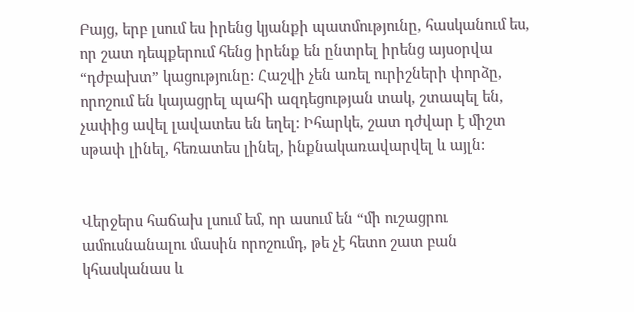Բայց, երբ լսում ես իրենց կյանքի պատմությունը, հասկանում ես, որ շատ դեպքերում հենց իրենք են ընտրել իրենց այսօրվա “դժբախտ” կացությունը: Հաշվի չեն առել ուրիշների փորձը, որոշում են կայացրել պահի ազդեցության տակ, շտապել են, չափից ավել լավատես են եղել: Իհարկե, շատ դժվար է միշտ սթափ լինել, հեռատես լինել, ինքնակառավարվել և այլն:


Վերջերս հաճախ լսում եմ, որ ասում են “մի ուշացրու ամուսնանալու մասին որոշումդ, թե չէ հետո շատ բան կհասկանաս և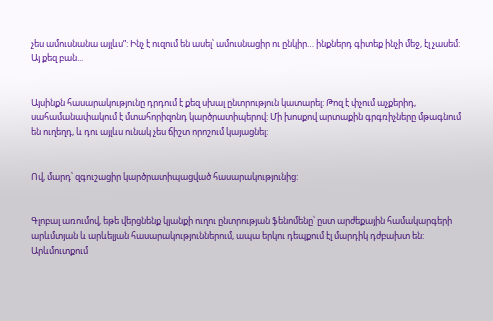չես ամուսնանա այլևս”: Ինչ է ուզում են ասել՝ ամուսնացիր ու ընկիր… ինքներդ գիտեք ինչի մեջ, էլ չասեմ: Այ քեզ բան...


Այսինքն հասարակությունը դրդում է քեզ սխալ ընտրություն կատարել: Թոզ է փչում աչքերիդ, սահամանափակում է մտահորիզոնդ կարծրատիպերով: Մի խոսքով արտաքին գրգռիչները մթագնում են ուղեղդ, և դու այլևս ունակ չես ճիշտ որոշում կայացնել:


Ով, մարդ՝ զգուշացիր կարծրատիպացված հասարակությունից:


Գլոբալ առումով, եթե վերցնենք կյանքի ուղու ընտրության ֆենոմենը՝ ըստ արժեքային համակարգերի արևմտյան և արևելյան հասարակություններում, ապա երկու դեպքում էլ մարդիկ դժբախտ են: Արևմուտքում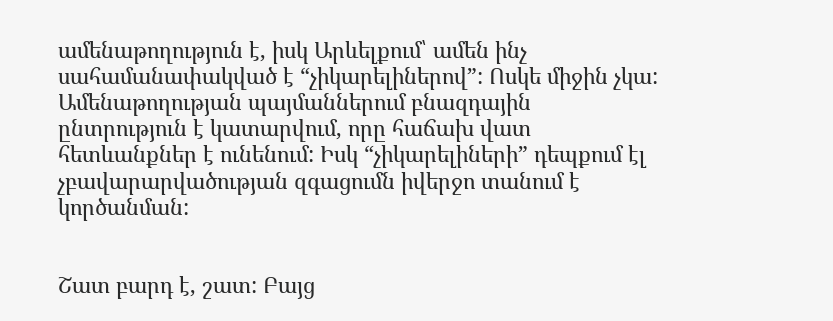ամենաթողություն է, իսկ Արևելքում՝ ամեն ինչ սահամանափակված է “չիկարելիներով”: Ոսկե միջին չկա: Ամենաթողության պայմաններում բնազդային ընտրություն է կատարվում, որը հաճախ վատ հետևանքներ է ունենում: Իսկ “չիկարելիների” դեպքում էլ չբավարարվածության զգացումն իվերջո տանում է կործանման:


Շատ բարդ է, շատ: Բայց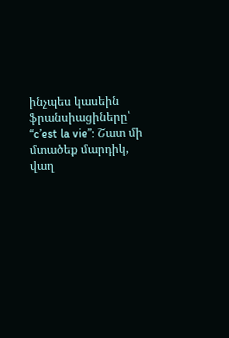ինչպես կասեին ֆրանսիացիները՝ “c’est la vie”: Շատ մի մտածեք մարդիկ, վաղ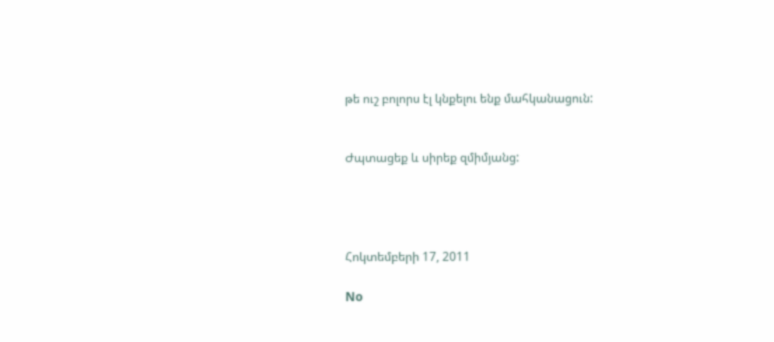թե ուշ բոլորս էլ կնքելու ենք մահկանացուն:


Ժպտացեք և սիրեք զմիմյանց:




Հոկտեմբերի 17, 2011

No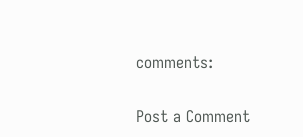comments:

Post a Comment